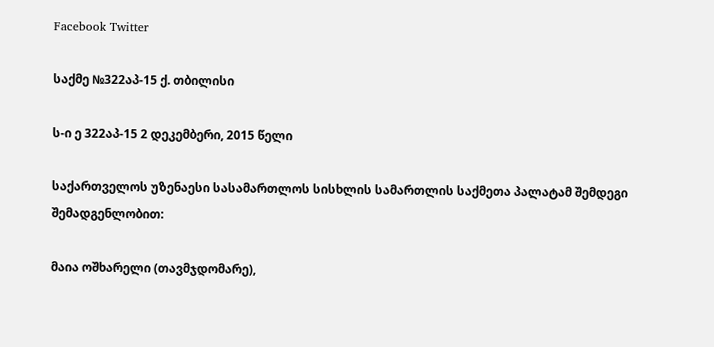Facebook Twitter

საქმე №322აპ-15 ქ. თბილისი

ს-ი ე 322აპ-15 2 დეკემბერი, 2015 წელი

საქართველოს უზენაესი სასამართლოს სისხლის სამართლის საქმეთა პალატამ შემდეგი შემადგენლობით:

მაია ოშხარელი (თავმჯდომარე),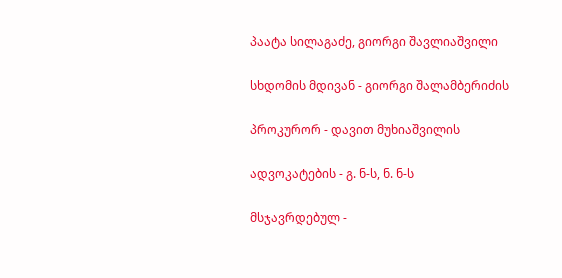პაატა სილაგაძე, გიორგი შავლიაშვილი

სხდომის მდივან - გიორგი შალამბერიძის

პროკურორ - დავით მუხიაშვილის

ადვოკატების - გ. ნ-ს, ნ. ნ-ს

მსჯავრდებულ -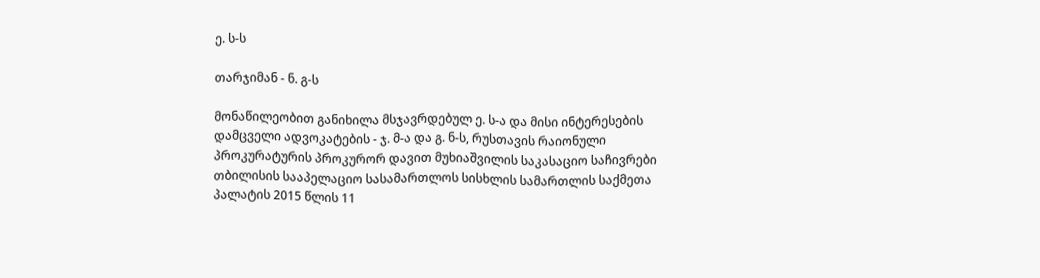ე. ს-ს

თარჯიმან - ნ. გ-ს

მონაწილეობით განიხილა მსჯავრდებულ ე. ს-ა და მისი ინტერესების დამცველი ადვოკატების - ჯ. მ-ა და გ. ნ-ს, რუსთავის რაიონული პროკურატურის პროკურორ დავით მუხიაშვილის საკასაციო საჩივრები თბილისის სააპელაციო სასამართლოს სისხლის სამართლის საქმეთა პალატის 2015 წლის 11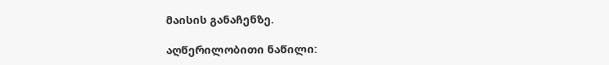მაისის განაჩენზე.

აღწერილობითი ნაწილი: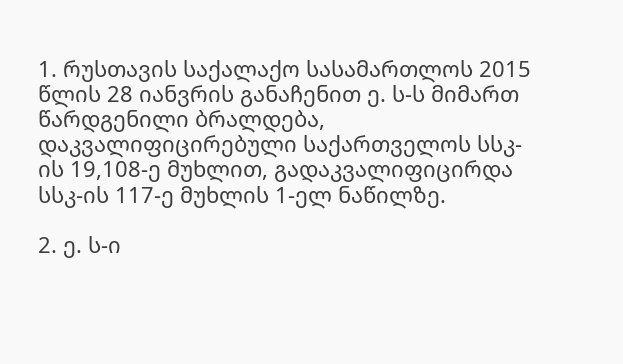1. რუსთავის საქალაქო სასამართლოს 2015 წლის 28 იანვრის განაჩენით ე. ს-ს მიმართ წარდგენილი ბრალდება, დაკვალიფიცირებული საქართველოს სსკ-ის 19,108-ე მუხლით, გადაკვალიფიცირდა სსკ-ის 117-ე მუხლის 1-ელ ნაწილზე.

2. ე. ს-ი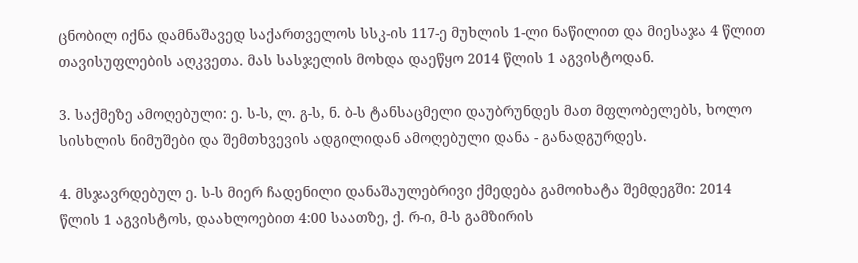ცნობილ იქნა დამნაშავედ საქართველოს სსკ-ის 117-ე მუხლის 1-ლი ნაწილით და მიესაჯა 4 წლით თავისუფლების აღკვეთა. მას სასჯელის მოხდა დაეწყო 2014 წლის 1 აგვისტოდან.

3. საქმეზე ამოღებული: ე. ს-ს, ლ. გ-ს, ნ. ბ-ს ტანსაცმელი დაუბრუნდეს მათ მფლობელებს, ხოლო სისხლის ნიმუშები და შემთხვევის ადგილიდან ამოღებული დანა - განადგურდეს.

4. მსჯავრდებულ ე. ს-ს მიერ ჩადენილი დანაშაულებრივი ქმედება გამოიხატა შემდეგში: 2014 წლის 1 აგვისტოს, დაახლოებით 4:00 საათზე, ქ. რ-ი, მ-ს გამზირის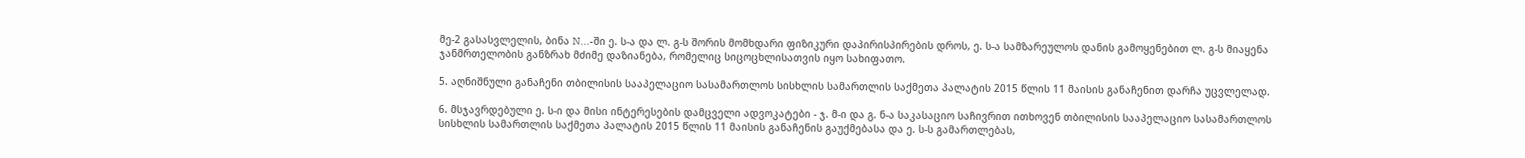მე-2 გასასვლელის, ბინა N...-ში ე. ს-ა და ლ. გ-ს შორის მომხდარი ფიზიკური დაპირისპირების დროს, ე. ს-ა სამზარეულოს დანის გამოყენებით ლ. გ-ს მიაყენა ჯანმრთელობის განზრახ მძიმე დაზიანება, რომელიც სიცოცხლისათვის იყო სახიფათო.

5. აღნიშნული განაჩენი თბილისის სააპელაციო სასამართლოს სისხლის სამართლის საქმეთა პალატის 2015 წლის 11 მაისის განაჩენით დარჩა უცვლელად.

6. მსჯავრდებული ე. ს-ი და მისი ინტერესების დამცველი ადვოკატები - ჯ. მ-ი და გ. ნ-ა საკასაციო საჩივრით ითხოვენ თბილისის სააპელაციო სასამართლოს სისხლის სამართლის საქმეთა პალატის 2015 წლის 11 მაისის განაჩენის გაუქმებასა და ე. ს-ს გამართლებას,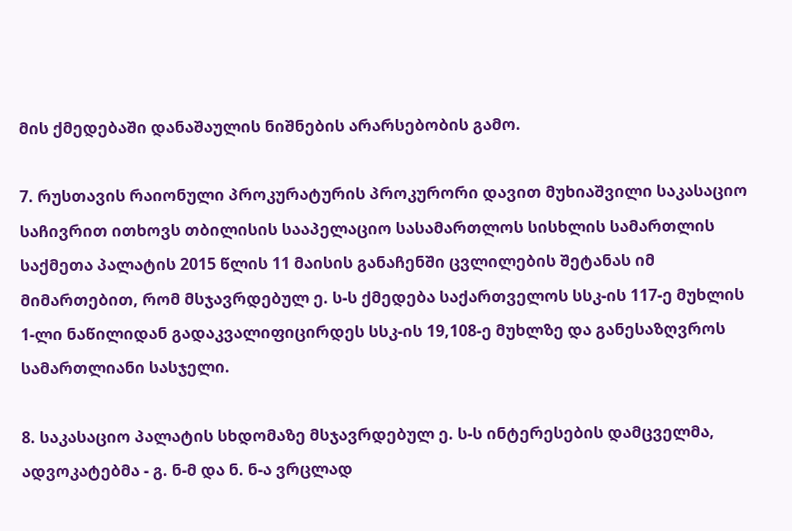მის ქმედებაში დანაშაულის ნიშნების არარსებობის გამო.

7. რუსთავის რაიონული პროკურატურის პროკურორი დავით მუხიაშვილი საკასაციო საჩივრით ითხოვს თბილისის სააპელაციო სასამართლოს სისხლის სამართლის საქმეთა პალატის 2015 წლის 11 მაისის განაჩენში ცვლილების შეტანას იმ მიმართებით, რომ მსჯავრდებულ ე. ს-ს ქმედება საქართველოს სსკ-ის 117-ე მუხლის 1-ლი ნაწილიდან გადაკვალიფიცირდეს სსკ-ის 19,108-ე მუხლზე და განესაზღვროს სამართლიანი სასჯელი.

8. საკასაციო პალატის სხდომაზე მსჯავრდებულ ე. ს-ს ინტერესების დამცველმა, ადვოკატებმა - გ. ნ-მ და ნ. ნ-ა ვრცლად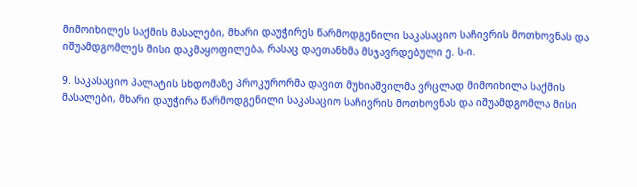მიმოიხილეს საქმის მასალები, მხარი დაუჭირეს წარმოდგენილი საკასაციო საჩივრის მოთხოვნას და იშუამდგომლეს მისი დაკმაყოფილება, რასაც დაეთანხმა მსჯავრდებული ე. ს-ი.

9. საკასაციო პალატის სხდომაზე პროკურორმა დავით მუხიაშვილმა ვრცლად მიმოიხილა საქმის მასალები, მხარი დაუჭირა წარმოდგენილი საკასაციო საჩივრის მოთხოვნას და იშუამდგომლა მისი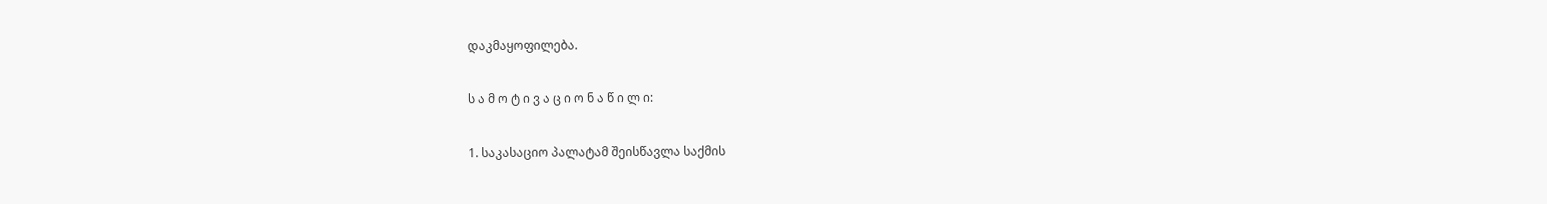დაკმაყოფილება.

ს ა მ ო ტ ი ვ ა ც ი ო ნ ა წ ი ლ ი:

1. საკასაციო პალატამ შეისწავლა საქმის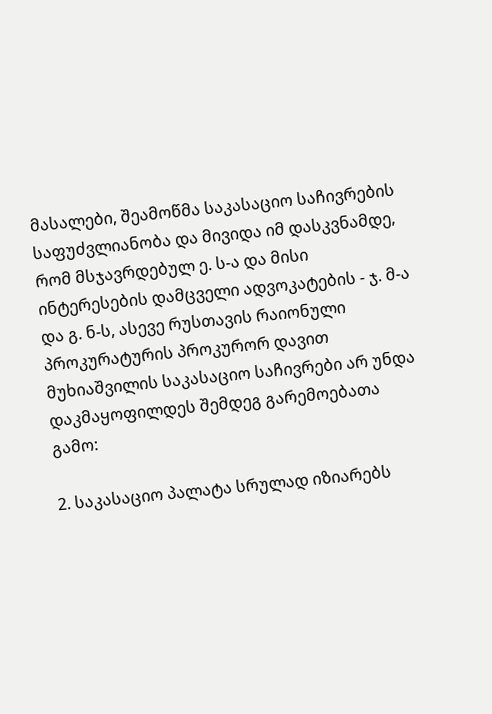მასალები, შეამოწმა საკასაციო საჩივრების საფუძვლიანობა და მივიდა იმ დასკვნამდე, რომ მსჯავრდებულ ე. ს-ა და მისი ინტერესების დამცველი ადვოკატების - ჯ. მ-ა და გ. ნ-ს, ასევე რუსთავის რაიონული პროკურატურის პროკურორ დავით მუხიაშვილის საკასაციო საჩივრები არ უნდა დაკმაყოფილდეს შემდეგ გარემოებათა გამო:

2. საკასაციო პალატა სრულად იზიარებს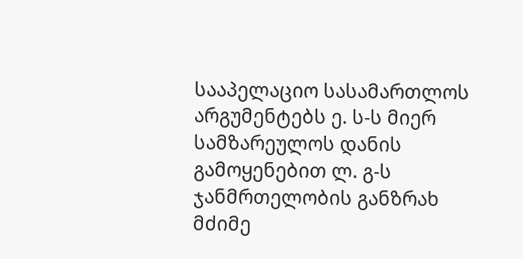სააპელაციო სასამართლოს არგუმენტებს ე. ს-ს მიერ სამზარეულოს დანის გამოყენებით ლ. გ-ს ჯანმრთელობის განზრახ მძიმე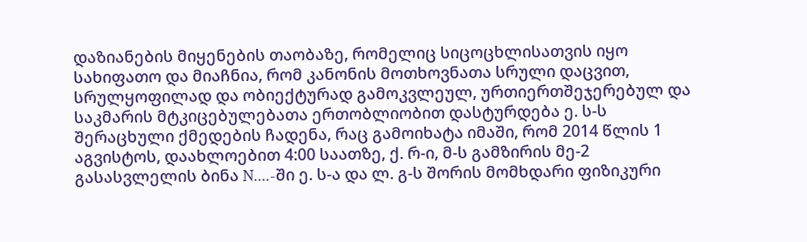დაზიანების მიყენების თაობაზე, რომელიც სიცოცხლისათვის იყო სახიფათო და მიაჩნია, რომ კანონის მოთხოვნათა სრული დაცვით, სრულყოფილად და ობიექტურად გამოკვლეულ, ურთიერთშეჯერებულ და საკმარის მტკიცებულებათა ერთობლიობით დასტურდება ე. ს-ს შერაცხული ქმედების ჩადენა, რაც გამოიხატა იმაში, რომ 2014 წლის 1 აგვისტოს, დაახლოებით 4:00 საათზე, ქ. რ-ი, მ-ს გამზირის მე-2 გასასვლელის ბინა N....-ში ე. ს-ა და ლ. გ-ს შორის მომხდარი ფიზიკური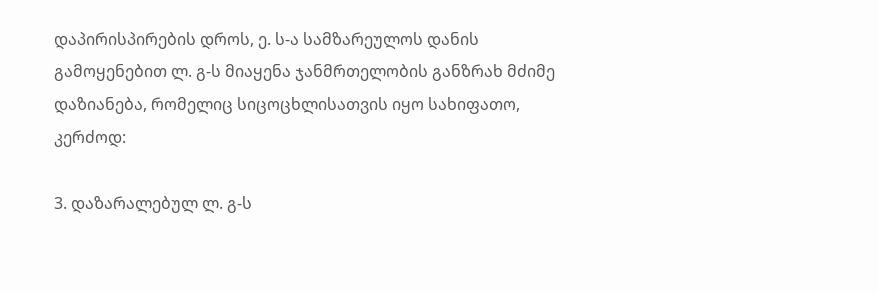დაპირისპირების დროს, ე. ს-ა სამზარეულოს დანის გამოყენებით ლ. გ-ს მიაყენა ჯანმრთელობის განზრახ მძიმე დაზიანება, რომელიც სიცოცხლისათვის იყო სახიფათო, კერძოდ:

3. დაზარალებულ ლ. გ-ს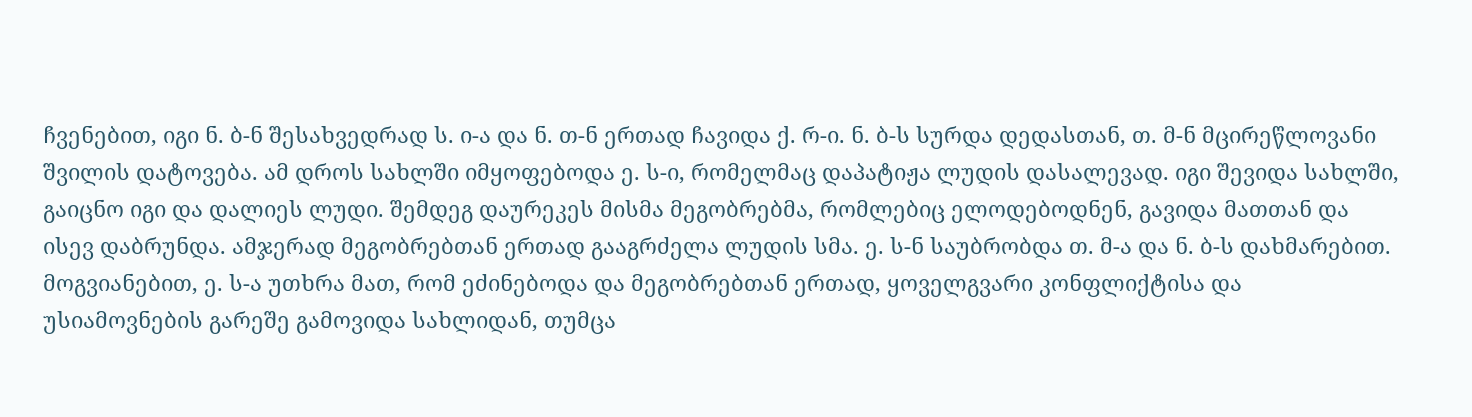ჩვენებით, იგი ნ. ბ-ნ შესახვედრად ს. ი-ა და ნ. თ-ნ ერთად ჩავიდა ქ. რ-ი. ნ. ბ-ს სურდა დედასთან, თ. მ-ნ მცირეწლოვანი შვილის დატოვება. ამ დროს სახლში იმყოფებოდა ე. ს-ი, რომელმაც დაპატიჟა ლუდის დასალევად. იგი შევიდა სახლში, გაიცნო იგი და დალიეს ლუდი. შემდეგ დაურეკეს მისმა მეგობრებმა, რომლებიც ელოდებოდნენ, გავიდა მათთან და ისევ დაბრუნდა. ამჯერად მეგობრებთან ერთად გააგრძელა ლუდის სმა. ე. ს-ნ საუბრობდა თ. მ-ა და ნ. ბ-ს დახმარებით. მოგვიანებით, ე. ს-ა უთხრა მათ, რომ ეძინებოდა და მეგობრებთან ერთად, ყოველგვარი კონფლიქტისა და უსიამოვნების გარეშე გამოვიდა სახლიდან, თუმცა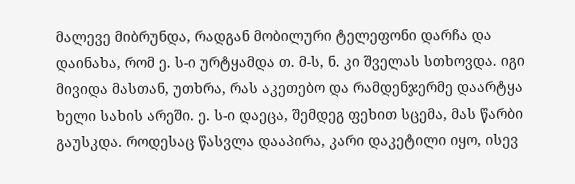მალევე მიბრუნდა, რადგან მობილური ტელეფონი დარჩა და დაინახა, რომ ე. ს-ი ურტყამდა თ. მ-ს, ნ. კი შველას სთხოვდა. იგი მივიდა მასთან, უთხრა, რას აკეთებო და რამდენჯერმე დაარტყა ხელი სახის არეში. ე. ს-ი დაეცა, შემდეგ ფეხით სცემა, მას წარბი გაუსკდა. როდესაც წასვლა დააპირა, კარი დაკეტილი იყო, ისევ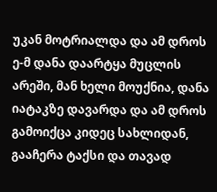უკან მოტრიალდა და ამ დროს ე-მ დანა დაარტყა მუცლის არეში, მან ხელი მოუქნია, დანა იატაკზე დავარდა და ამ დროს გამოიქცა კიდეც სახლიდან, გააჩერა ტაქსი და თავად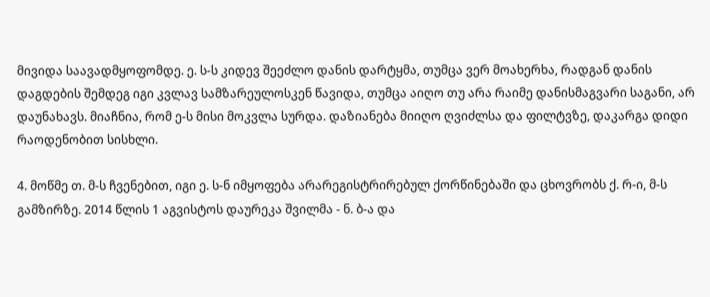მივიდა საავადმყოფომდე. ე. ს-ს კიდევ შეეძლო დანის დარტყმა, თუმცა ვერ მოახერხა, რადგან დანის დაგდების შემდეგ იგი კვლავ სამზარეულოსკენ წავიდა, თუმცა აიღო თუ არა რაიმე დანისმაგვარი საგანი, არ დაუნახავს. მიაჩნია, რომ ე-ს მისი მოკვლა სურდა. დაზიანება მიიღო ღვიძლსა და ფილტვზე, დაკარგა დიდი რაოდენობით სისხლი.

4. მოწმე თ. მ-ს ჩვენებით, იგი ე. ს-ნ იმყოფება არარეგისტრირებულ ქორწინებაში და ცხოვრობს ქ. რ-ი, მ-ს გამზირზე. 2014 წლის 1 აგვისტოს დაურეკა შვილმა - ნ. ბ-ა და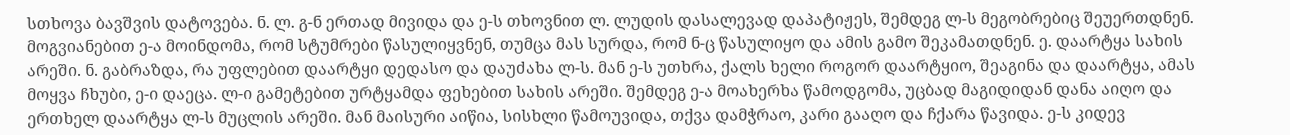სთხოვა ბავშვის დატოვება. ნ. ლ. გ-ნ ერთად მივიდა და ე-ს თხოვნით ლ. ლუდის დასალევად დაპატიჟეს, შემდეგ ლ-ს მეგობრებიც შეუერთდნენ. მოგვიანებით ე-ა მოინდომა, რომ სტუმრები წასულიყვნენ, თუმცა მას სურდა, რომ ნ-ც წასულიყო და ამის გამო შეკამათდნენ. ე. დაარტყა სახის არეში. ნ. გაბრაზდა, რა უფლებით დაარტყი დედასო და დაუძახა ლ-ს. მან ე-ს უთხრა, ქალს ხელი როგორ დაარტყიო, შეაგინა და დაარტყა, ამას მოყვა ჩხუბი, ე-ი დაეცა. ლ-ი გამეტებით ურტყამდა ფეხებით სახის არეში. შემდეგ ე-ა მოახერხა წამოდგომა, უცბად მაგიდიდან დანა აიღო და ერთხელ დაარტყა ლ-ს მუცლის არეში. მან მაისური აიწია, სისხლი წამოუვიდა, თქვა დამჭრაო, კარი გააღო და ჩქარა წავიდა. ე-ს კიდევ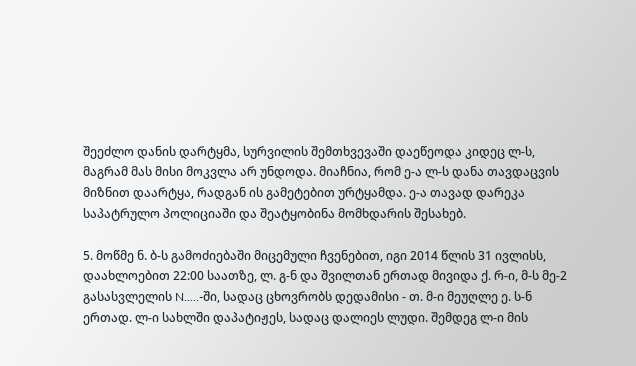შეეძლო დანის დარტყმა, სურვილის შემთხვევაში დაეწეოდა კიდეც ლ-ს, მაგრამ მას მისი მოკვლა არ უნდოდა. მიაჩნია, რომ ე-ა ლ-ს დანა თავდაცვის მიზნით დაარტყა, რადგან ის გამეტებით ურტყამდა. ე-ა თავად დარეკა საპატრულო პოლიციაში და შეატყობინა მომხდარის შესახებ.

5. მოწმე ნ. ბ-ს გამოძიებაში მიცემული ჩვენებით, იგი 2014 წლის 31 ივლისს, დაახლოებით 22:00 საათზე, ლ. გ-ნ და შვილთან ერთად მივიდა ქ. რ-ი, მ-ს მე-2 გასასვლელის N.....-ში, სადაც ცხოვრობს დედამისი - თ. მ-ი მეუღლე ე. ს-ნ ერთად. ლ-ი სახლში დაპატიჟეს, სადაც დალიეს ლუდი. შემდეგ ლ-ი მის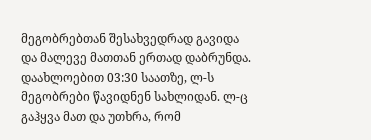მეგობრებთან შესახვედრად გავიდა და მალევე მათთან ერთად დაბრუნდა. დაახლოებით 03:30 საათზე, ლ-ს მეგობრები წავიდნენ სახლიდან. ლ-ც გაჰყვა მათ და უთხრა, რომ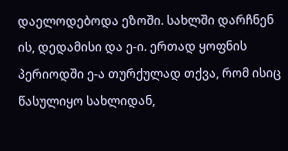დაელოდებოდა ეზოში. სახლში დარჩნენ ის, დედამისი და ე-ი. ერთად ყოფნის პერიოდში ე-ა თურქულად თქვა, რომ ისიც წასულიყო სახლიდან,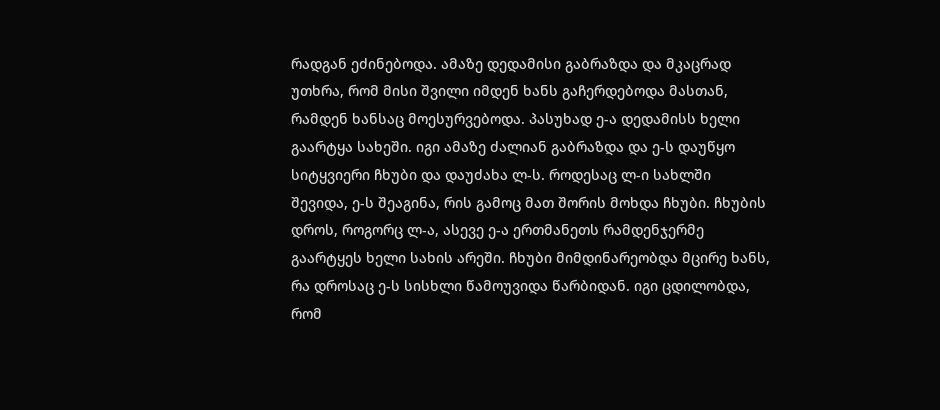რადგან ეძინებოდა. ამაზე დედამისი გაბრაზდა და მკაცრად უთხრა, რომ მისი შვილი იმდენ ხანს გაჩერდებოდა მასთან, რამდენ ხანსაც მოესურვებოდა. პასუხად ე-ა დედამისს ხელი გაარტყა სახეში. იგი ამაზე ძალიან გაბრაზდა და ე-ს დაუწყო სიტყვიერი ჩხუბი და დაუძახა ლ-ს. როდესაც ლ-ი სახლში შევიდა, ე-ს შეაგინა, რის გამოც მათ შორის მოხდა ჩხუბი. ჩხუბის დროს, როგორც ლ-ა, ასევე ე-ა ერთმანეთს რამდენჯერმე გაარტყეს ხელი სახის არეში. ჩხუბი მიმდინარეობდა მცირე ხანს, რა დროსაც ე-ს სისხლი წამოუვიდა წარბიდან. იგი ცდილობდა, რომ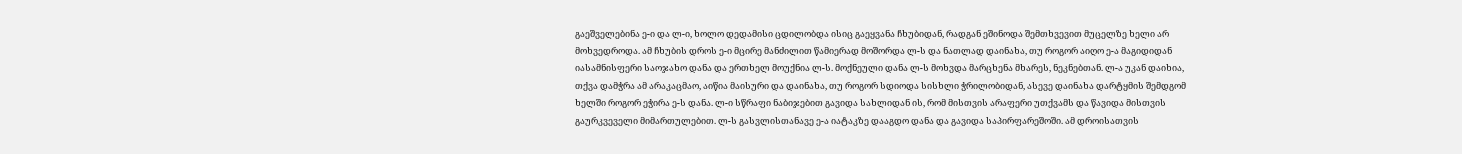გაეშველებინა ე-ი და ლ-ი, ხოლო დედამისი ცდილობდა ისიც გაეყვანა ჩხუბიდან, რადგან ეშინოდა შემთხვევით მუცელზე ხელი არ მოხვედროდა. ამ ჩხუბის დროს ე-ი მცირე მანძილით წამიერად მოშორდა ლ-ს და ნათლად დაინახა, თუ როგორ აიღო ე-ა მაგიდიდან იასამნისფერი საოჯახო დანა და ერთხელ მოუქნია ლ-ს. მოქნეული დანა ლ-ს მოხვდა მარცხენა მხარეს, ნეკნებთან. ლ-ა უკან დაიხია, თქვა დამჭრა ამ არაკაცმაო, აიწია მაისური და დაინახა, თუ როგორ სდიოდა სისხლი ჭრილობიდან, ასევე დაინახა დარტყმის შემდგომ ხელში როგორ ეჭირა ე-ს დანა. ლ-ი სწრაფი ნაბიჯებით გავიდა სახლიდან ის, რომ მისთვის არაფერი უთქვამს და წავიდა მისთვის გაურკვეველი მიმართულებით. ლ-ს გასვლისთანავე ე-ა იატაკზე დააგდო დანა და გავიდა საპირფარეშოში. ამ დროისათვის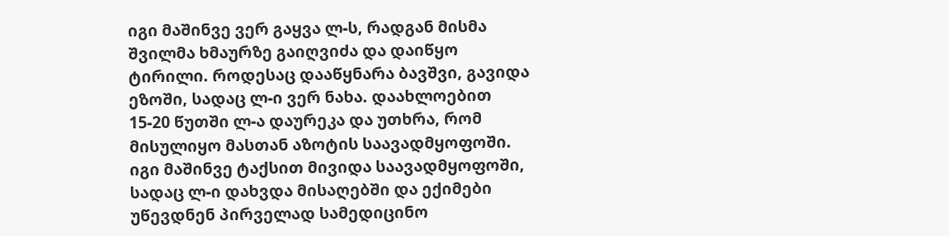იგი მაშინვე ვერ გაყვა ლ-ს, რადგან მისმა შვილმა ხმაურზე გაიღვიძა და დაიწყო ტირილი. როდესაც დააწყნარა ბავშვი, გავიდა ეზოში, სადაც ლ-ი ვერ ნახა. დაახლოებით 15-20 წუთში ლ-ა დაურეკა და უთხრა, რომ მისულიყო მასთან აზოტის საავადმყოფოში. იგი მაშინვე ტაქსით მივიდა საავადმყოფოში, სადაც ლ-ი დახვდა მისაღებში და ექიმები უწევდნენ პირველად სამედიცინო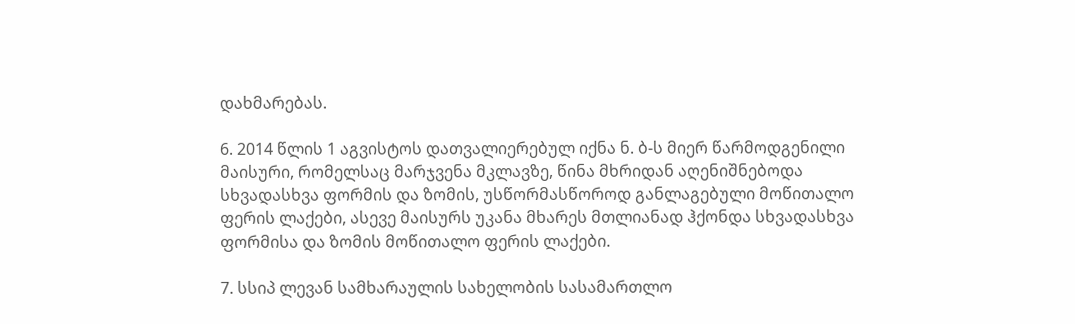დახმარებას.

6. 2014 წლის 1 აგვისტოს დათვალიერებულ იქნა ნ. ბ-ს მიერ წარმოდგენილი მაისური, რომელსაც მარჯვენა მკლავზე, წინა მხრიდან აღენიშნებოდა სხვადასხვა ფორმის და ზომის, უსწორმასწოროდ განლაგებული მოწითალო ფერის ლაქები, ასევე მაისურს უკანა მხარეს მთლიანად ჰქონდა სხვადასხვა ფორმისა და ზომის მოწითალო ფერის ლაქები.

7. სსიპ ლევან სამხარაულის სახელობის სასამართლო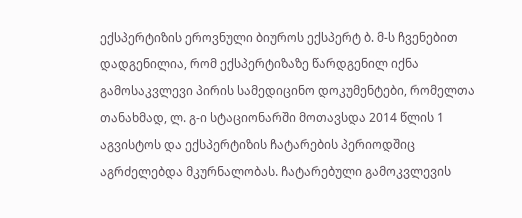ექსპერტიზის ეროვნული ბიუროს ექსპერტ ბ. მ-ს ჩვენებით დადგენილია, რომ ექსპერტიზაზე წარდგენილ იქნა გამოსაკვლევი პირის სამედიცინო დოკუმენტები, რომელთა თანახმად, ლ. გ-ი სტაციონარში მოთავსდა 2014 წლის 1 აგვისტოს და ექსპერტიზის ჩატარების პერიოდშიც აგრძელებდა მკურნალობას. ჩატარებული გამოკვლევის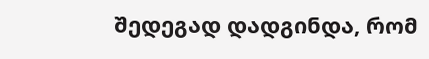შედეგად დადგინდა, რომ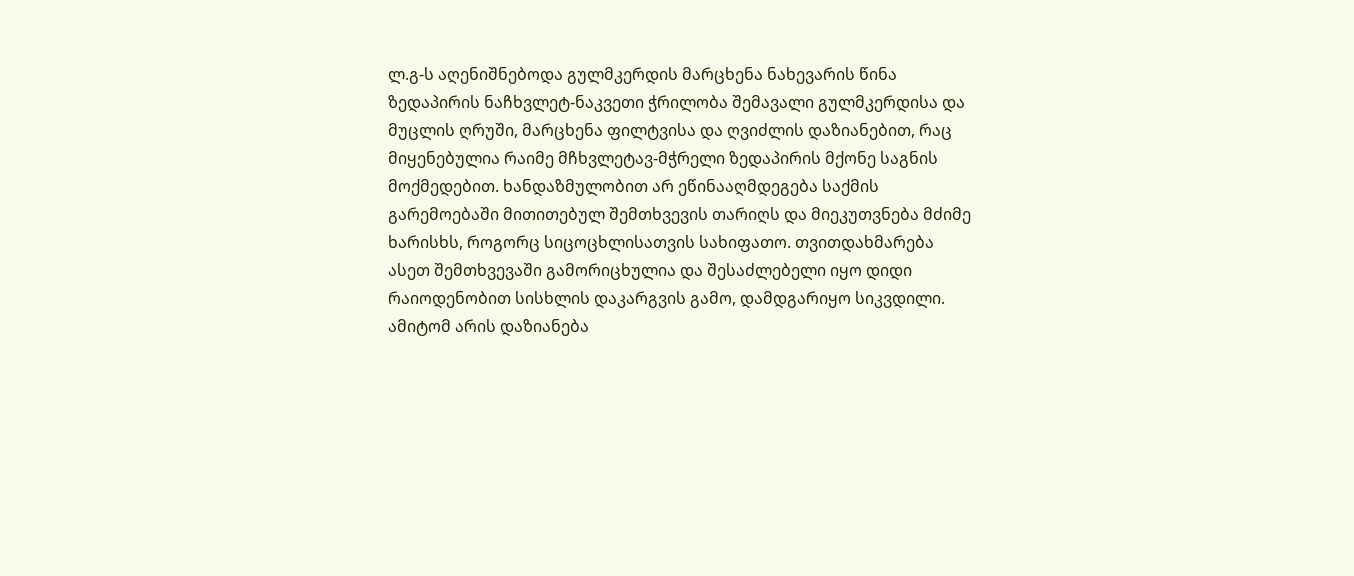ლ.გ-ს აღენიშნებოდა გულმკერდის მარცხენა ნახევარის წინა ზედაპირის ნაჩხვლეტ-ნაკვეთი ჭრილობა შემავალი გულმკერდისა და მუცლის ღრუში, მარცხენა ფილტვისა და ღვიძლის დაზიანებით, რაც მიყენებულია რაიმე მჩხვლეტავ-მჭრელი ზედაპირის მქონე საგნის მოქმედებით. ხანდაზმულობით არ ეწინააღმდეგება საქმის გარემოებაში მითითებულ შემთხვევის თარიღს და მიეკუთვნება მძიმე ხარისხს, როგორც სიცოცხლისათვის სახიფათო. თვითდახმარება ასეთ შემთხვევაში გამორიცხულია და შესაძლებელი იყო დიდი რაიოდენობით სისხლის დაკარგვის გამო, დამდგარიყო სიკვდილი. ამიტომ არის დაზიანება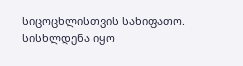სიცოცხლისთვის სახიფათო. სისხლდენა იყო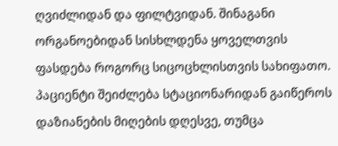ღვიძლიდან და ფილტვიდან. შინაგანი ორგანოებიდან სისხლდენა ყოველთვის ფასდება როგორც სიცოცხლისთვის სახიფათო. პაციენტი შეიძლება სტაციონარიდან გაიწეროს დაზიანების მიღების დღესვე, თუმცა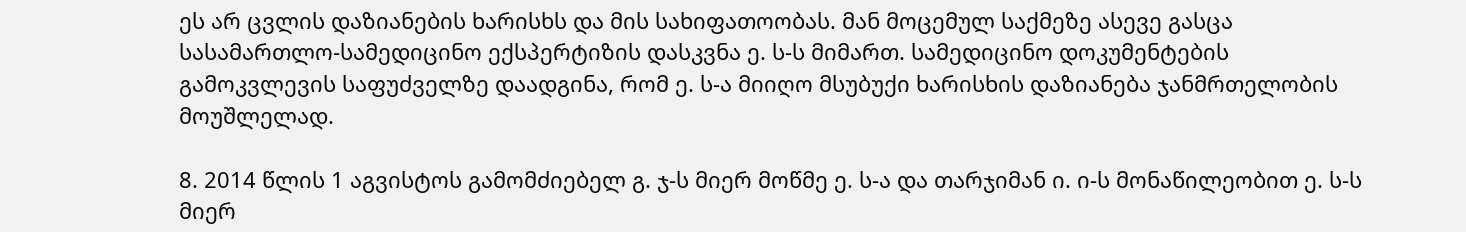ეს არ ცვლის დაზიანების ხარისხს და მის სახიფათოობას. მან მოცემულ საქმეზე ასევე გასცა სასამართლო-სამედიცინო ექსპერტიზის დასკვნა ე. ს-ს მიმართ. სამედიცინო დოკუმენტების გამოკვლევის საფუძველზე დაადგინა, რომ ე. ს-ა მიიღო მსუბუქი ხარისხის დაზიანება ჯანმრთელობის მოუშლელად.

8. 2014 წლის 1 აგვისტოს გამომძიებელ გ. ჯ-ს მიერ მოწმე ე. ს-ა და თარჯიმან ი. ი-ს მონაწილეობით ე. ს-ს მიერ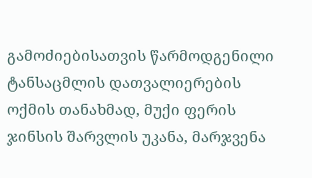გამოძიებისათვის წარმოდგენილი ტანსაცმლის დათვალიერების ოქმის თანახმად, მუქი ფერის ჯინსის შარვლის უკანა, მარჯვენა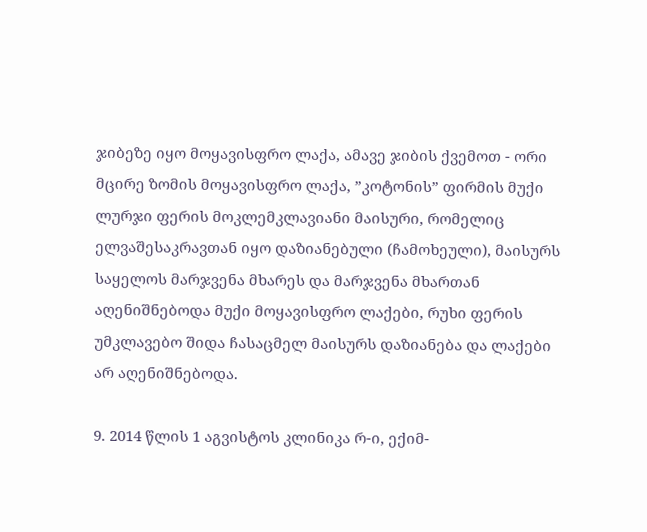ჯიბეზე იყო მოყავისფრო ლაქა, ამავე ჯიბის ქვემოთ - ორი მცირე ზომის მოყავისფრო ლაქა, ”კოტონის” ფირმის მუქი ლურჯი ფერის მოკლემკლავიანი მაისური, რომელიც ელვაშესაკრავთან იყო დაზიანებული (ჩამოხეული), მაისურს საყელოს მარჯვენა მხარეს და მარჯვენა მხართან აღენიშნებოდა მუქი მოყავისფრო ლაქები, რუხი ფერის უმკლავებო შიდა ჩასაცმელ მაისურს დაზიანება და ლაქები არ აღენიშნებოდა.

9. 2014 წლის 1 აგვისტოს კლინიკა რ-ი, ექიმ-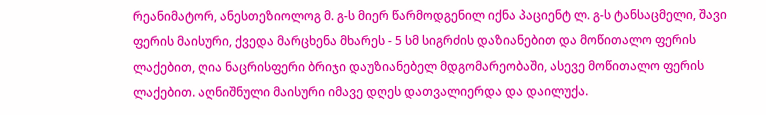რეანიმატორ, ანესთეზიოლოგ მ. გ-ს მიერ წარმოდგენილ იქნა პაციენტ ლ. გ-ს ტანსაცმელი, შავი ფერის მაისური, ქვედა მარცხენა მხარეს - 5 სმ სიგრძის დაზიანებით და მოწითალო ფერის ლაქებით, ღია ნაცრისფერი ბრიჯი დაუზიანებელ მდგომარეობაში, ასევე მოწითალო ფერის ლაქებით. აღნიშნული მაისური იმავე დღეს დათვალიერდა და დაილუქა.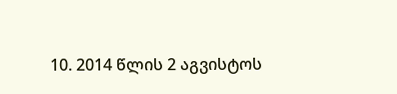10. 2014 წლის 2 აგვისტოს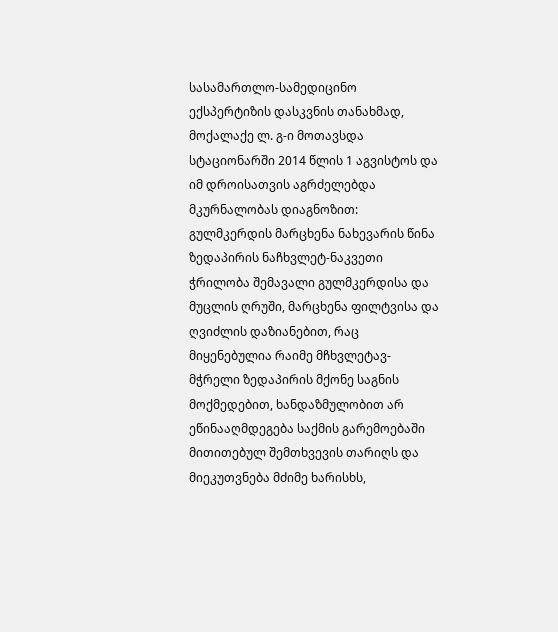სასამართლო-სამედიცინო ექსპერტიზის დასკვნის თანახმად, მოქალაქე ლ. გ-ი მოთავსდა სტაციონარში 2014 წლის 1 აგვისტოს და იმ დროისათვის აგრძელებდა მკურნალობას დიაგნოზით: გულმკერდის მარცხენა ნახევარის წინა ზედაპირის ნაჩხვლეტ-ნაკვეთი ჭრილობა შემავალი გულმკერდისა და მუცლის ღრუში, მარცხენა ფილტვისა და ღვიძლის დაზიანებით, რაც მიყენებულია რაიმე მჩხვლეტავ-მჭრელი ზედაპირის მქონე საგნის მოქმედებით, ხანდაზმულობით არ ეწინააღმდეგება საქმის გარემოებაში მითითებულ შემთხვევის თარიღს და მიეკუთვნება მძიმე ხარისხს,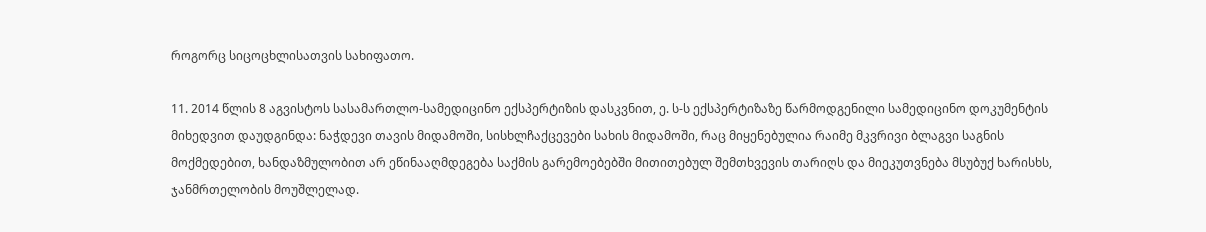როგორც სიცოცხლისათვის სახიფათო.

11. 2014 წლის 8 აგვისტოს სასამართლო-სამედიცინო ექსპერტიზის დასკვნით, ე. ს-ს ექსპერტიზაზე წარმოდგენილი სამედიცინო დოკუმენტის მიხედვით დაუდგინდა: ნაჭდევი თავის მიდამოში, სისხლჩაქცევები სახის მიდამოში, რაც მიყენებულია რაიმე მკვრივი ბლაგვი საგნის მოქმედებით, ხანდაზმულობით არ ეწინააღმდეგება საქმის გარემოებებში მითითებულ შემთხვევის თარიღს და მიეკუთვნება მსუბუქ ხარისხს, ჯანმრთელობის მოუშლელად.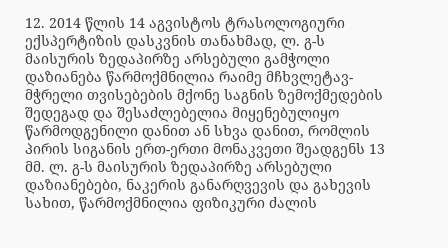12. 2014 წლის 14 აგვისტოს ტრასოლოგიური ექსპერტიზის დასკვნის თანახმად, ლ. გ-ს მაისურის ზედაპირზე არსებული გამჭოლი დაზიანება წარმოქმნილია რაიმე მჩხვლეტავ-მჭრელი თვისებების მქონე საგნის ზემოქმედების შედეგად და შესაძლებელია მიყენებულიყო წარმოდგენილი დანით ან სხვა დანით, რომლის პირის სიგანის ერთ-ერთი მონაკვეთი შეადგენს 13 მმ. ლ. გ-ს მაისურის ზედაპირზე არსებული დაზიანებები, ნაკერის განარღვევის და გახევის სახით, წარმოქმნილია ფიზიკური ძალის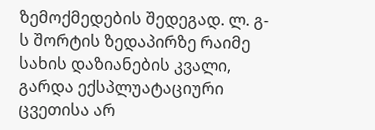ზემოქმედების შედეგად. ლ. გ-ს შორტის ზედაპირზე რაიმე სახის დაზიანების კვალი, გარდა ექსპლუატაციური ცვეთისა არ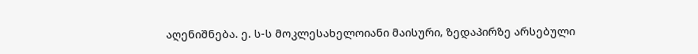აღენიშნება. ე. ს-ს მოკლესახელოიანი მაისური, ზედაპირზე არსებული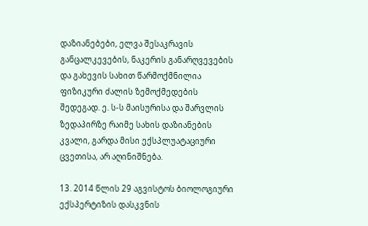დაზიანებები, ელვა შესაკრავის განცალკევების, ნაკერის განარღვევების და გახევის სახით წარმოქმნილია ფიზიკური ძალის ზემოქმედების შედეგად. ე. ს-ს მაისურისა და შარვლის ზედაპირზე რაიმე სახის დაზიანების კვალი, გარდა მისი ექსპლუატაციური ცვეთისა, არ აღინიშნება.

13. 2014 წლის 29 აგვისტოს ბიოლოგიური ექსპერტიზის დასკვნის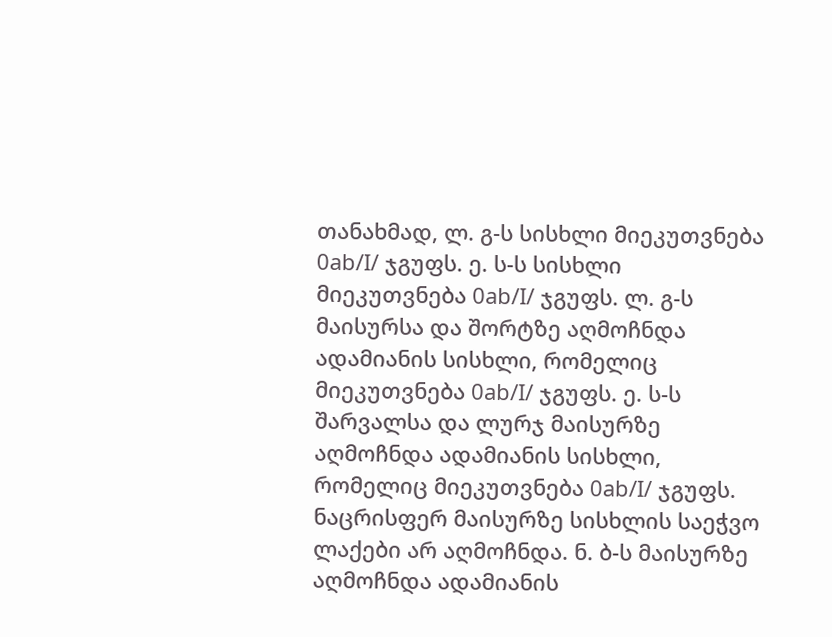თანახმად, ლ. გ-ს სისხლი მიეკუთვნება 0ab/I/ ჯგუფს. ე. ს-ს სისხლი მიეკუთვნება 0ab/I/ ჯგუფს. ლ. გ-ს მაისურსა და შორტზე აღმოჩნდა ადამიანის სისხლი, რომელიც მიეკუთვნება 0ab/I/ ჯგუფს. ე. ს-ს შარვალსა და ლურჯ მაისურზე აღმოჩნდა ადამიანის სისხლი, რომელიც მიეკუთვნება 0ab/I/ ჯგუფს. ნაცრისფერ მაისურზე სისხლის საეჭვო ლაქები არ აღმოჩნდა. ნ. ბ-ს მაისურზე აღმოჩნდა ადამიანის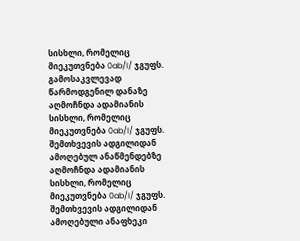სისხლი, რომელიც მიეკუთვნება 0ab/I/ ჯგუფს. გამოსაკვლევად წარმოდგენილ დანაზე აღმოჩნდა ადამიანის სისხლი, რომელიც მიეკუთვნება 0ab/I/ ჯგუფს. შემთხვევის ადგილიდან ამოღებულ ანაწმენდებზე აღმოჩნდა ადამიანის სისხლი, რომელიც მიეკუთვნება 0ab/I/ ჯგუფს. შემთხვევის ადგილიდან ამოღებული ანაფხეკი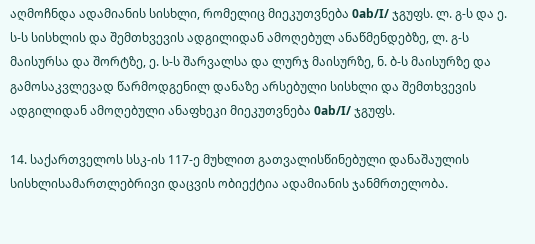აღმოჩნდა ადამიანის სისხლი, რომელიც მიეკუთვნება 0ab/I/ ჯგუფს. ლ. გ-ს და ე. ს-ს სისხლის და შემთხვევის ადგილიდან ამოღებულ ანაწმენდებზე, ლ. გ-ს მაისურსა და შორტზე, ე. ს-ს შარვალსა და ლურჯ მაისურზე, ნ. ბ-ს მაისურზე და გამოსაკვლევად წარმოდგენილ დანაზე არსებული სისხლი და შემთხვევის ადგილიდან ამოღებული ანაფხეკი მიეკუთვნება 0ab/I/ ჯგუფს.

14. საქართველოს სსკ-ის 117-ე მუხლით გათვალისწინებული დანაშაულის სისხლისამართლებრივი დაცვის ობიექტია ადამიანის ჯანმრთელობა.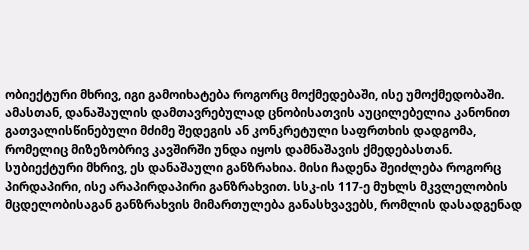ობიექტური მხრივ, იგი გამოიხატება როგორც მოქმედებაში, ისე უმოქმედობაში. ამასთან, დანაშაულის დამთავრებულად ცნობისათვის აუცილებელია კანონით გათვალისწინებული მძიმე შედეგის ან კონკრეტული საფრთხის დადგომა, რომელიც მიზეზობრივ კავშირში უნდა იყოს დამნაშავის ქმედებასთან. სუბიექტური მხრივ, ეს დანაშაული განზრახია. მისი ჩადენა შეიძლება როგორც პირდაპირი, ისე არაპირდაპირი განზრახვით. სსკ-ის 117-ე მუხლს მკვლელობის მცდელობისაგან განზრახვის მიმართულება განასხვავებს, რომლის დასადგენად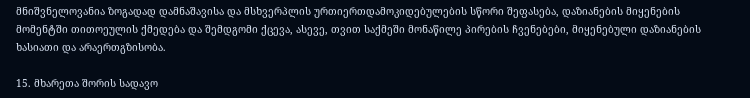მნიშვნელოვანია ზოგადად დამნაშავისა და მსხვერპლის ურთიერთდამოკიდებულების სწორი შეფასება, დაზიანების მიყენების მომენტში თითოეულის ქმედება და შემდგომი ქცევა, ასევე, თვით საქმეში მონაწილე პირების ჩვენებები, მიყენებული დაზიანების ხასიათი და არაერთგზისობა.

15. მხარეთა შორის სადავო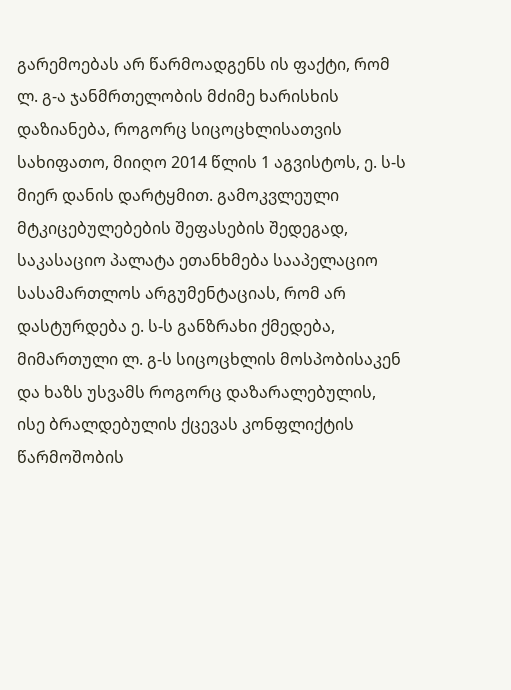გარემოებას არ წარმოადგენს ის ფაქტი, რომ ლ. გ-ა ჯანმრთელობის მძიმე ხარისხის დაზიანება, როგორც სიცოცხლისათვის სახიფათო, მიიღო 2014 წლის 1 აგვისტოს, ე. ს-ს მიერ დანის დარტყმით. გამოკვლეული მტკიცებულებების შეფასების შედეგად, საკასაციო პალატა ეთანხმება სააპელაციო სასამართლოს არგუმენტაციას, რომ არ დასტურდება ე. ს-ს განზრახი ქმედება, მიმართული ლ. გ-ს სიცოცხლის მოსპობისაკენ და ხაზს უსვამს როგორც დაზარალებულის, ისე ბრალდებულის ქცევას კონფლიქტის წარმოშობის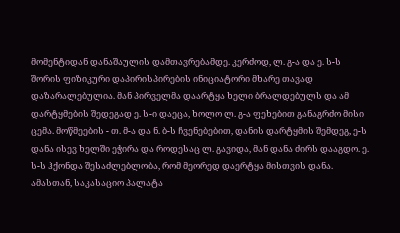მომენტიდან დანაშაულის დამთავრებამდე. კერძოდ, ლ. გ-ა და ე. ს-ს შორის ფიზიკური დაპირისპირების ინიციატორი მხარე თავად დაზარალებულია. მან პირველმა დაარტყა ხელი ბრალდებულს და ამ დარტყმების შედეგად ე. ს-ი დაეცა, ხოლო ლ. გ-ა ფეხებით განაგრძო მისი ცემა. მოწმეების - თ. მ-ა და ნ. ბ-ს ჩვენებებით, დანის დარტყმის შემდეგ, ე-ს დანა ისევ ხელში ეჭირა და როდესაც ლ. გავიდა, მან დანა ძირს დააგდო. ე. ს-ს ჰქონდა შესაძლებლობა, რომ მეორედ დაერტყა მისთვის დანა. ამასთან, საკასაციო პალატა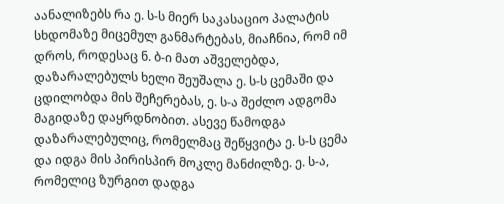აანალიზებს რა ე. ს-ს მიერ საკასაციო პალატის სხდომაზე მიცემულ განმარტებას, მიაჩნია, რომ იმ დროს, როდესაც ნ. ბ-ი მათ აშველებდა, დაზარალებულს ხელი შეუშალა ე. ს-ს ცემაში და ცდილობდა მის შეჩერებას, ე. ს-ა შეძლო ადგომა მაგიდაზე დაყრდნობით. ასევე წამოდგა დაზარალებულიც, რომელმაც შეწყვიტა ე. ს-ს ცემა და იდგა მის პირისპირ მოკლე მანძილზე. ე. ს-ა, რომელიც ზურგით დადგა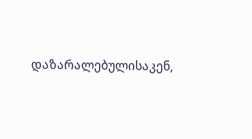დაზარალებულისაკენ,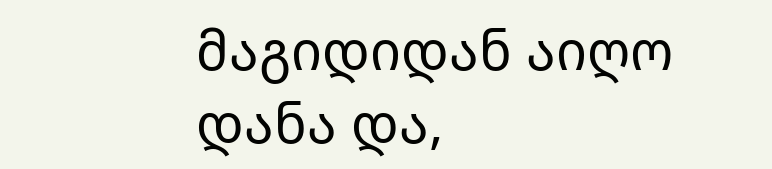მაგიდიდან აიღო დანა და,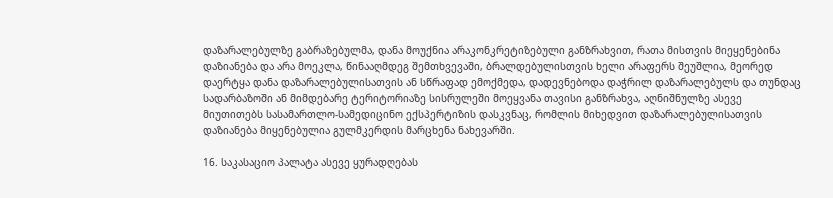დაზარალებულზე გაბრაზებულმა, დანა მოუქნია არაკონკრეტიზებული განზრახვით, რათა მისთვის მიეყენებინა დაზიანება და არა მოეკლა, წინააღმდეგ შემთხვევაში, ბრალდებულისთვის ხელი არაფერს შეუშლია, მეორედ დაერტყა დანა დაზარალებულისათვის ან სწრაფად ემოქმედა, დადევნებოდა დაჭრილ დაზარალებულს და თუნდაც სადარბაზოში ან მიმდებარე ტერიტორიაზე სისრულეში მოეყვანა თავისი განზრახვა, აღნიშნულზე ასევე მიუთითებს სასამართლო-სამედიცინო ექსპერტიზის დასკვნაც, რომლის მიხედვით დაზარალებულისათვის დაზიანება მიყენებულია გულმკერდის მარცხენა ნახევარში.

16. საკასაციო პალატა ასევე ყურადღებას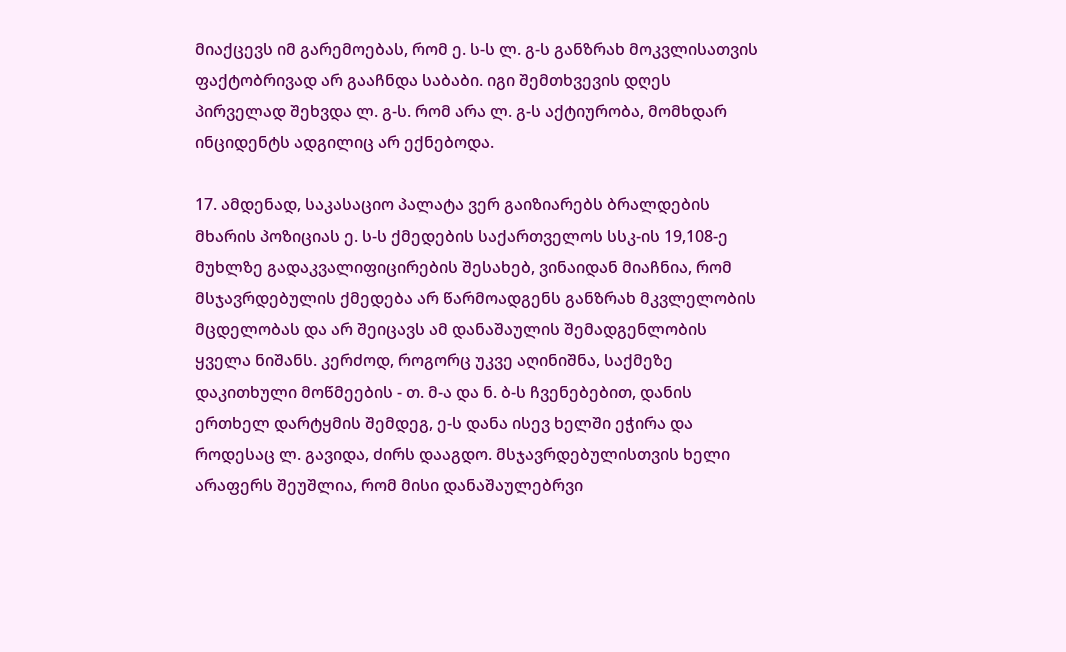მიაქცევს იმ გარემოებას, რომ ე. ს-ს ლ. გ-ს განზრახ მოკვლისათვის ფაქტობრივად არ გააჩნდა საბაბი. იგი შემთხვევის დღეს პირველად შეხვდა ლ. გ-ს. რომ არა ლ. გ-ს აქტიურობა, მომხდარ ინციდენტს ადგილიც არ ექნებოდა.

17. ამდენად, საკასაციო პალატა ვერ გაიზიარებს ბრალდების მხარის პოზიციას ე. ს-ს ქმედების საქართველოს სსკ-ის 19,108-ე მუხლზე გადაკვალიფიცირების შესახებ, ვინაიდან მიაჩნია, რომ მსჯავრდებულის ქმედება არ წარმოადგენს განზრახ მკვლელობის მცდელობას და არ შეიცავს ამ დანაშაულის შემადგენლობის ყველა ნიშანს. კერძოდ, როგორც უკვე აღინიშნა, საქმეზე დაკითხული მოწმეების - თ. მ-ა და ნ. ბ-ს ჩვენებებით, დანის ერთხელ დარტყმის შემდეგ, ე-ს დანა ისევ ხელში ეჭირა და როდესაც ლ. გავიდა, ძირს დააგდო. მსჯავრდებულისთვის ხელი არაფერს შეუშლია, რომ მისი დანაშაულებრვი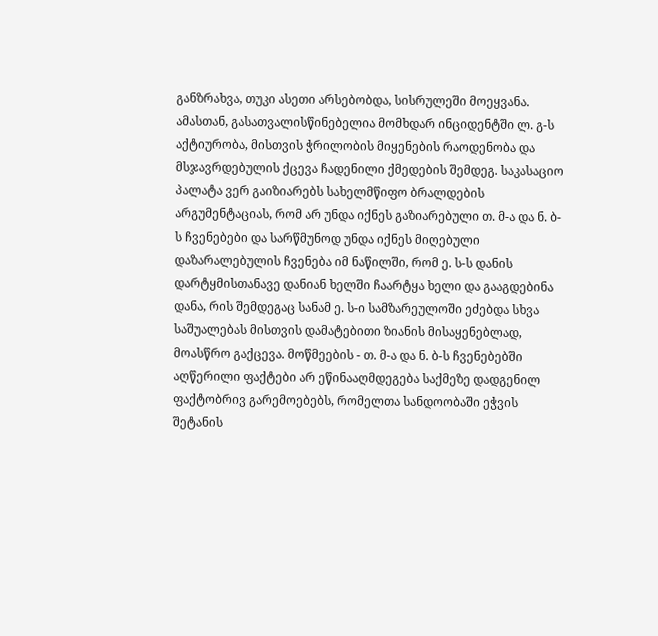განზრახვა, თუკი ასეთი არსებობდა, სისრულეში მოეყვანა. ამასთან, გასათვალისწინებელია მომხდარ ინციდენტში ლ. გ-ს აქტიურობა, მისთვის ჭრილობის მიყენების რაოდენობა და მსჯავრდებულის ქცევა ჩადენილი ქმედების შემდეგ. საკასაციო პალატა ვერ გაიზიარებს სახელმწიფო ბრალდების არგუმენტაციას, რომ არ უნდა იქნეს გაზიარებული თ. მ-ა და ნ. ბ-ს ჩვენებები და სარწმუნოდ უნდა იქნეს მიღებული დაზარალებულის ჩვენება იმ ნაწილში, რომ ე. ს-ს დანის დარტყმისთანავე დანიან ხელში ჩაარტყა ხელი და გააგდებინა დანა, რის შემდეგაც სანამ ე. ს-ი სამზარეულოში ეძებდა სხვა საშუალებას მისთვის დამატებითი ზიანის მისაყენებლად, მოასწრო გაქცევა. მოწმეების - თ. მ-ა და ნ. ბ-ს ჩვენებებში აღწერილი ფაქტები არ ეწინააღმდეგება საქმეზე დადგენილ ფაქტობრივ გარემოებებს, რომელთა სანდოობაში ეჭვის შეტანის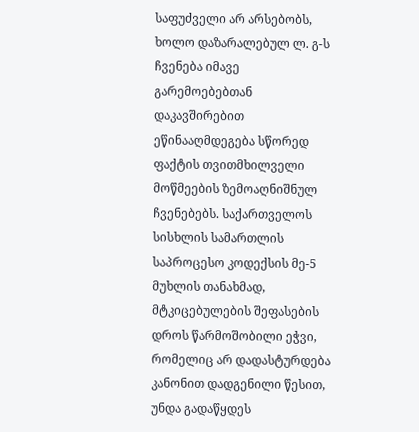საფუძველი არ არსებობს, ხოლო დაზარალებულ ლ. გ-ს ჩვენება იმავე გარემოებებთან დაკავშირებით ეწინააღმდეგება სწორედ ფაქტის თვითმხილველი მოწმეების ზემოაღნიშნულ ჩვენებებს. საქართველოს სისხლის სამართლის საპროცესო კოდექსის მე-5 მუხლის თანახმად, მტკიცებულების შეფასების დროს წარმოშობილი ეჭვი, რომელიც არ დადასტურდება კანონით დადგენილი წესით, უნდა გადაწყდეს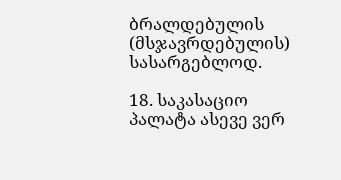ბრალდებულის (მსჯავრდებულის) სასარგებლოდ.

18. საკასაციო პალატა ასევე ვერ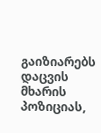გაიზიარებს დაცვის მხარის პოზიციას,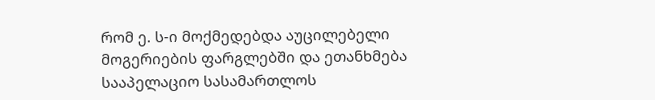რომ ე. ს-ი მოქმედებდა აუცილებელი მოგერიების ფარგლებში და ეთანხმება სააპელაციო სასამართლოს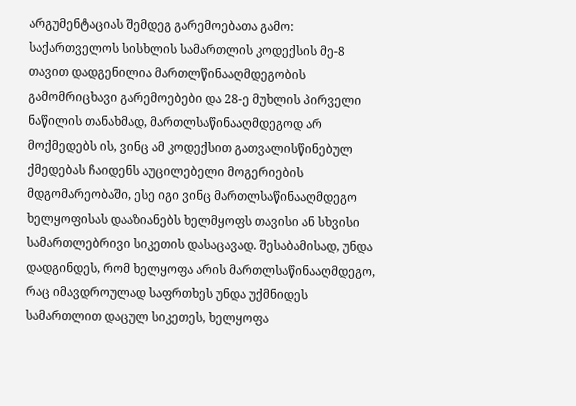არგუმენტაციას შემდეგ გარემოებათა გამო: საქართველოს სისხლის სამართლის კოდექსის მე-8 თავით დადგენილია მართლწინააღმდეგობის გამომრიცხავი გარემოებები და 28-ე მუხლის პირველი ნაწილის თანახმად, მართლსაწინააღმდეგოდ არ მოქმედებს ის, ვინც ამ კოდექსით გათვალისწინებულ ქმედებას ჩაიდენს აუცილებელი მოგერიების მდგომარეობაში, ესე იგი ვინც მართლსაწინააღმდეგო ხელყოფისას დააზიანებს ხელმყოფს თავისი ან სხვისი სამართლებრივი სიკეთის დასაცავად. შესაბამისად, უნდა დადგინდეს, რომ ხელყოფა არის მართლსაწინააღმდეგო, რაც იმავდროულად საფრთხეს უნდა უქმნიდეს სამართლით დაცულ სიკეთეს, ხელყოფა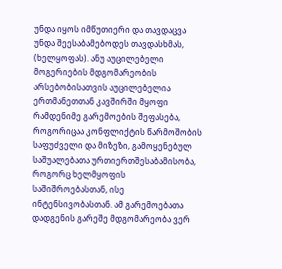უნდა იყოს იმწუთიერი და თავდაცვა უნდა შეესაბამებოდეს თავდასხმას, (ხელყოფას). ანუ აუცილებელი მოგერიების მდგომარეობის არსებობისათვის აუცილებელია ერთმანეთთან კავშირში მყოფი რამდენიმე გარემოების შეფასება, როგორიცაა კონფლიქტის წარმოშობის საფუძველი და მიზეზი, გამოყენებულ საშუალებათა ურთიერთშესაბამისობა, როგორც ხელმყოფის საშიშროებასთან, ისე ინტენსივობასთან. ამ გარემოებათა დადგენის გარეშე მდგომარეობა ვერ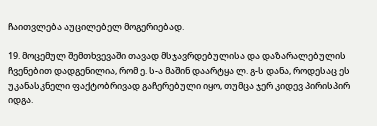ჩაითვლება აუცილებელ მოგერიებად.

19. მოცემულ შემთხვევაში თავად მსჯავრდებულისა და დაზარალებულის ჩვენებით დადგენილია, რომ ე. ს-ა მაშინ დაარტყა ლ. გ-ს დანა, როდესაც ეს უკანასკნელი ფაქტობრივად გაჩერებული იყო, თუმცა ჯერ კიდევ პირისპირ იდგა.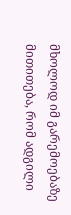მხოლოდ იმ გარემოებაზე მითითება, რომ ადგილი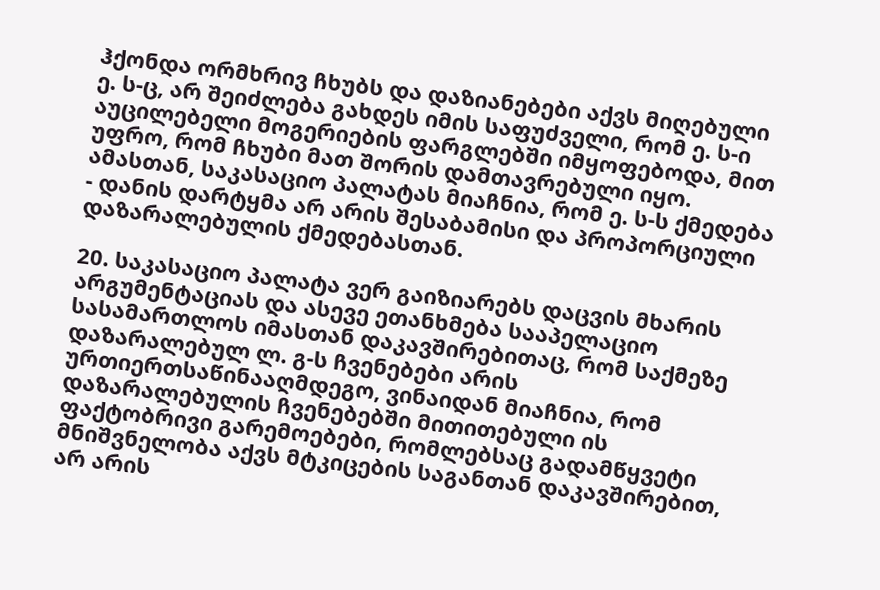ჰქონდა ორმხრივ ჩხუბს და დაზიანებები აქვს მიღებული ე. ს-ც, არ შეიძლება გახდეს იმის საფუძველი, რომ ე. ს-ი აუცილებელი მოგერიების ფარგლებში იმყოფებოდა, მით უფრო, რომ ჩხუბი მათ შორის დამთავრებული იყო. ამასთან, საკასაციო პალატას მიაჩნია, რომ ე. ს-ს ქმედება - დანის დარტყმა არ არის შესაბამისი და პროპორციული დაზარალებულის ქმედებასთან.

20. საკასაციო პალატა ვერ გაიზიარებს დაცვის მხარის არგუმენტაციას და ასევე ეთანხმება სააპელაციო სასამართლოს იმასთან დაკავშირებითაც, რომ საქმეზე დაზარალებულ ლ. გ-ს ჩვენებები არის ურთიერთსაწინააღმდეგო, ვინაიდან მიაჩნია, რომ დაზარალებულის ჩვენებებში მითითებული ის ფაქტობრივი გარემოებები, რომლებსაც გადამწყვეტი მნიშვნელობა აქვს მტკიცების საგანთან დაკავშირებით, არ არის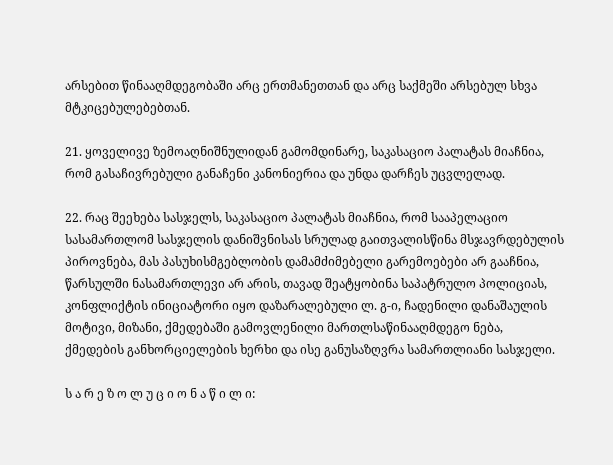არსებით წინააღმდეგობაში არც ერთმანეთთან და არც საქმეში არსებულ სხვა მტკიცებულებებთან.

21. ყოველივე ზემოაღნიშნულიდან გამომდინარე, საკასაციო პალატას მიაჩნია, რომ გასაჩივრებული განაჩენი კანონიერია და უნდა დარჩეს უცვლელად.

22. რაც შეეხება სასჯელს, საკასაციო პალატას მიაჩნია, რომ სააპელაციო სასამართლომ სასჯელის დანიშვნისას სრულად გაითვალისწინა მსჯავრდებულის პიროვნება, მას პასუხისმგებლობის დამამძიმებელი გარემოებები არ გააჩნია, წარსულში ნასამართლევი არ არის, თავად შეატყობინა საპატრულო პოლიციას, კონფლიქტის ინიციატორი იყო დაზარალებული ლ. გ-ი, ჩადენილი დანაშაულის მოტივი, მიზანი, ქმედებაში გამოვლენილი მართლსაწინააღმდეგო ნება, ქმედების განხორციელების ხერხი და ისე განუსაზღვრა სამართლიანი სასჯელი.

ს ა რ ე ზ ო ლ უ ც ი ო ნ ა წ ი ლ ი: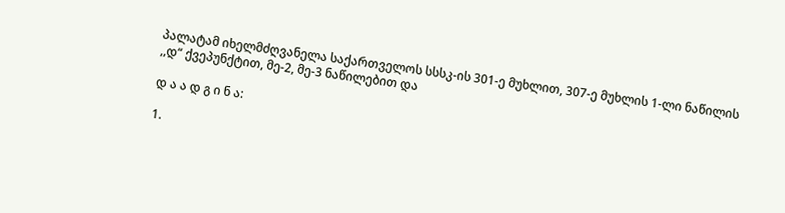პალატამ იხელმძღვანელა საქართველოს სსსკ-ის 301-ე მუხლით, 307-ე მუხლის 1-ლი ნაწილის ,,დ“ ქვეპუნქტით, მე-2, მე-3 ნაწილებით და

დ ა ა დ გ ი ნ ა:

1.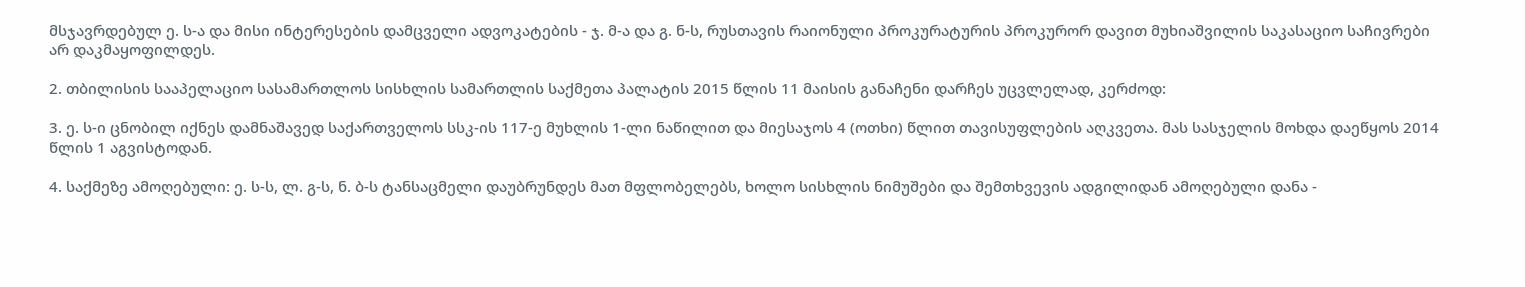მსჯავრდებულ ე. ს-ა და მისი ინტერესების დამცველი ადვოკატების - ჯ. მ-ა და გ. ნ-ს, რუსთავის რაიონული პროკურატურის პროკურორ დავით მუხიაშვილის საკასაციო საჩივრები არ დაკმაყოფილდეს.

2. თბილისის სააპელაციო სასამართლოს სისხლის სამართლის საქმეთა პალატის 2015 წლის 11 მაისის განაჩენი დარჩეს უცვლელად, კერძოდ:

3. ე. ს-ი ცნობილ იქნეს დამნაშავედ საქართველოს სსკ-ის 117-ე მუხლის 1-ლი ნაწილით და მიესაჯოს 4 (ოთხი) წლით თავისუფლების აღკვეთა. მას სასჯელის მოხდა დაეწყოს 2014 წლის 1 აგვისტოდან.

4. საქმეზე ამოღებული: ე. ს-ს, ლ. გ-ს, ნ. ბ-ს ტანსაცმელი დაუბრუნდეს მათ მფლობელებს, ხოლო სისხლის ნიმუშები და შემთხვევის ადგილიდან ამოღებული დანა -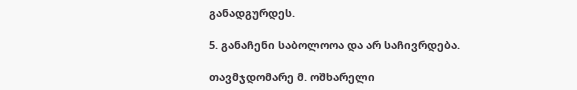განადგურდეს.

5. განაჩენი საბოლოოა და არ საჩივრდება.

თავმჯდომარე მ. ოშხარელი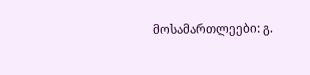მოსამართლეები: გ.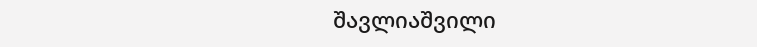შავლიაშვილი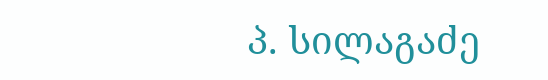პ. სილაგაძე